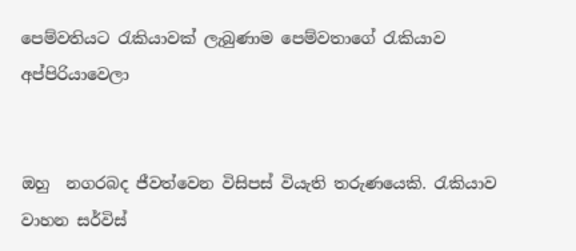පෙම්වතියට රැකියාවක් ලැබුණාම පෙම්වතාගේ රැකියාව අප්පිරියාවෙලා


ඔහු  නගරබද ජීවත්වෙන විසිපස් වියැති තරුණයෙකි. රැකියාව වාහන සර්විස්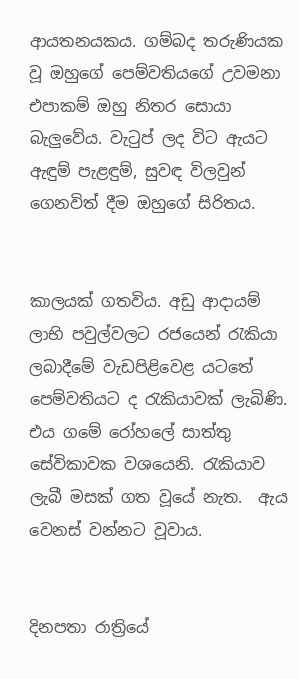ආයතනයකය. ගම්බද තරුණියක වූ ඔහුගේ පෙම්වතියගේ උවමනා එපාකම් ඔහු නිතර සොයා බැලුවේය. වැටුප් ලද විට ඇයට ඇඳුම් පැළඳුම්, සුවඳ විලවුන් ගෙනවිත් දීම ඔහුගේ සිරිතය.


කාලයක් ගතවිය. අඩු ආදායම් ලාභි පවුල්වලට රජයෙන් රැකියා ලබාදීමේ වැඩපිළිවෙළ යටතේ පෙම්වතියට ද රැකියාවක් ලැබිණි. එය ගමේ රෝහලේ සාත්තු සේවිකාවක වශයෙනි. රැකියාව ලැබී මසක් ගත වූයේ නැත.  ඇය වෙනස් වන්නට වූවාය.


දිනපතා රාත්‍රියේ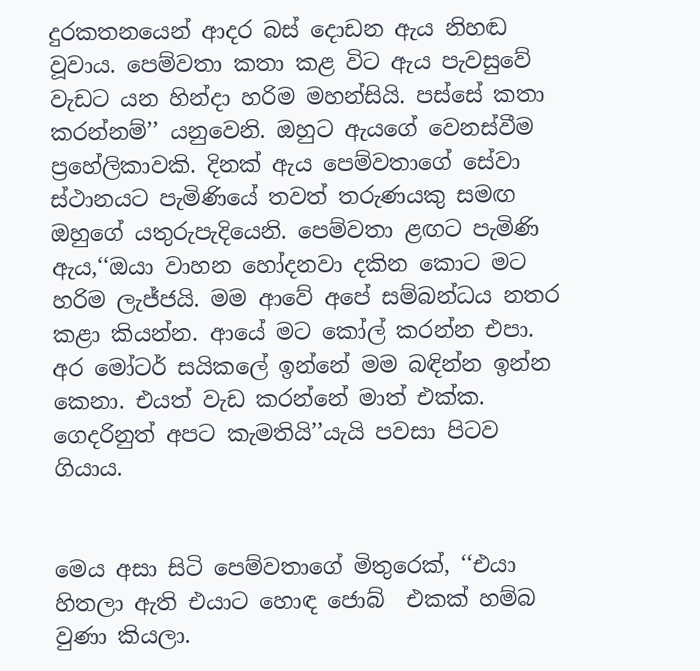දුරකතනයෙන් ආදර බස් දොඩන ඇය නිහඬ වූවාය. පෙම්වතා කතා කළ විට ඇය පැවසුවේ වැඩට යන හින්දා හරිම මහන්සියි. පස්සේ කතා කරන්නම්’’ යනුවෙනි. ඔහුට ඇයගේ වෙනස්වීම ප්‍රහේලිකාවකි. දිනක් ඇය පෙම්වතාගේ සේවා ස්ථානයට පැමිණියේ තවත් තරුණයකු සමඟ ඔහුගේ යතුරුපැදියෙනි. පෙම්වතා ළඟට පැමිණි ඇය,‘‘ඔයා වාහන හෝදනවා දකින කොට මට හරිම ලැජ්ජයි. මම ආවේ අපේ සම්බන්ධය නතර කළා කියන්න. ආයේ මට කෝල් කරන්න එපා. අර මෝටර් සයිකලේ ඉන්නේ මම බඳින්න ඉන්න කෙනා. එයත් වැඩ කරන්නේ මාත් එක්ක. ගෙදරිනුත් අපට කැමතියි’’යැයි පවසා පිටව ගියාය.


මෙය අසා සිටි පෙම්වතාගේ මිතුරෙක්, ‘‘එයා හිතලා ඇති එයාට හොඳ ජොබ්  එකක් හම්බ වුණා කියලා.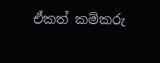ඒකත් කම්කරු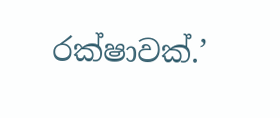රක්ෂාවක්.’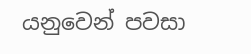යනුවෙන් පවසා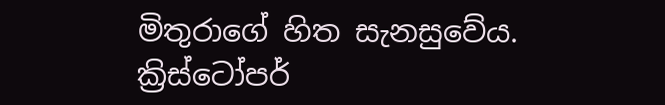මිතුරාගේ හිත සැනසුවේය.
ක්‍රිස්ටෝපර්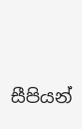සීපියන්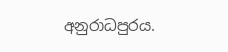අනුරාධපුරය.